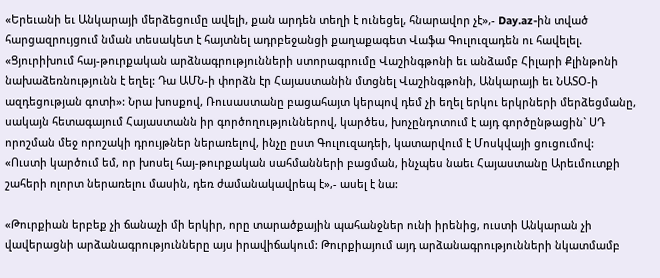«Երեւանի եւ Անկարայի մերձեցումը ավելի, քան արդեն տեղի է ունեցել, հնարավոր չէ»,- Day.az-ին տված հարցազրույցում նման տեսակետ է հայտնել ադրբեջանցի քաղաքագետ Վաֆա Գուլուզադեն ու հավելել. «Ցյուրիխում հայ-թուրքական արձնագրությունների ստորագրումը Վաշինգթոնի եւ անձամբ Հիլարի Քլինթոնի նախաձեռնությունն է եղել: Դա ԱՄՆ-ի փորձն էր Հայաստանին մտցնել Վաշինգթոնի, Անկարայի եւ ՆԱՏՕ-ի ազդեցության գոտի»: Նրա խոսքով, Ռուսաստանը բացահայտ կերպով դեմ չի եղել երկու երկրների մերձեցմանը, սակայն հետագայում Հայաստանն իր գործողություններով, կարծես, խոչընդոտում է այդ գործընթացին` ՍԴ որոշման մեջ որոշակի դրույթներ ներառելով, ինչը ըստ Գուլուզադեի, կատարվում է Մոսկվայի ցուցումով: «Ուստի կարծում եմ, որ խոսել հայ-թուրքական սահմանների բացման, ինչպես նաեւ Հայաստանը Արեւմուտքի շահերի ոլորտ ներառելու մասին, դեռ ժամանակավրեպ է»,- ասել է նա:

«Թուրքիան երբեք չի ճանաչի մի երկիր, որը տարածքային պահանջներ ունի իրենից, ուստի Անկարան չի վավերացնի արձանագրությունները այս իրավիճակում: Թուրքիայում այդ արձանագրությունների նկատմամբ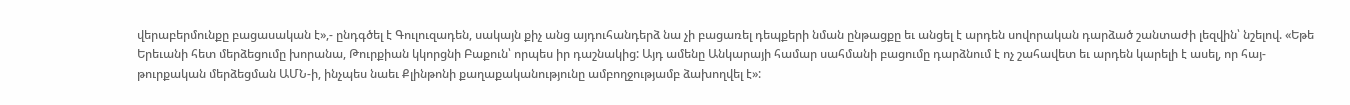վերաբերմունքը բացասական է»,- ընդգծել է Գուլուզադեն, սակայն քիչ անց այդուհանդերձ նա չի բացառել դեպքերի նման ընթացքը եւ անցել է արդեն սովորական դարձած շանտաժի լեզվին՝ նշելով. «Եթե Երեւանի հետ մերձեցումը խորանա, Թուրքիան կկորցնի Բաքուն՝ որպես իր դաշնակից: Այդ ամենը Անկարայի համար սահմանի բացումը դարձնում է ոչ շահավետ եւ արդեն կարելի է ասել, որ հայ-թուրքական մերձեցման ԱՄՆ-ի, ինչպես նաեւ Քլինթոնի քաղաքականությունը ամբողջությամբ ձախողվել է»: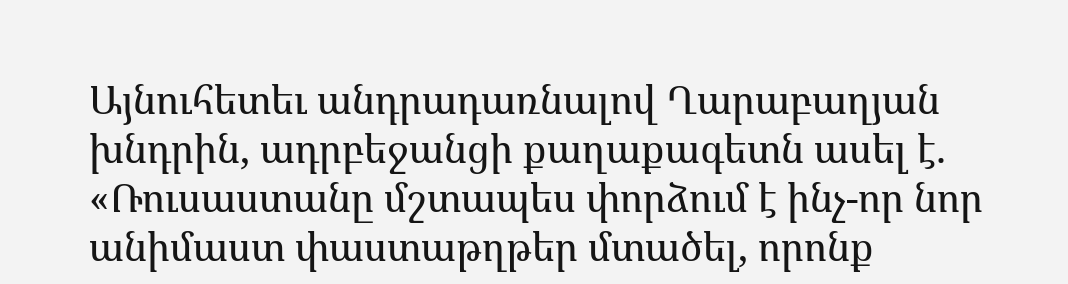Այնուհետեւ անդրադառնալով Ղարաբաղյան խնդրին, ադրբեջանցի քաղաքագետն ասել է. «Ռուսաստանը մշտապես փորձում է ինչ-որ նոր անիմաստ փաստաթղթեր մտածել, որոնք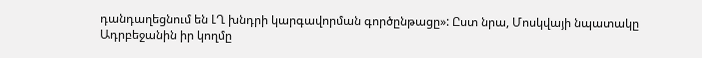դանդաղեցնում են ԼՂ խնդրի կարգավորման գործընթացը»: Ըստ նրա, Մոսկվայի նպատակը Ադրբեջանին իր կողմը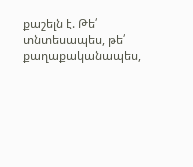քաշելն է. Թե՛ տնտեսապես, թե՛ քաղաքականապես,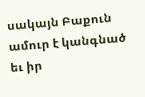սակայն Բաքուն ամուր է կանգնած եւ իր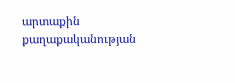արտաքին քաղաքականության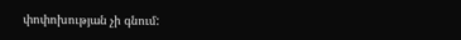փոփոխության չի գնում: